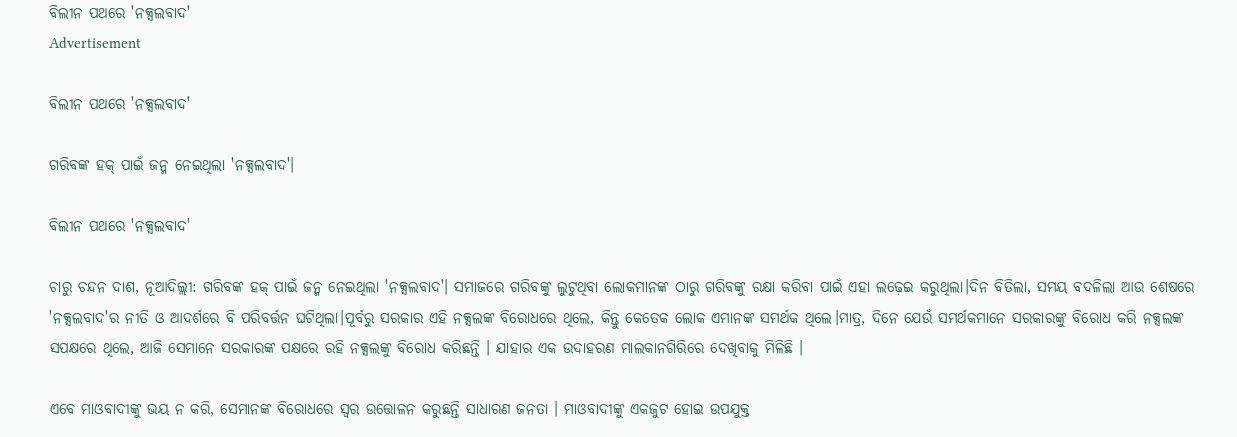ବିଲୀନ ପଥରେ 'ନକ୍ସଲବାଦ'
Advertisement

ବିଲୀନ ପଥରେ 'ନକ୍ସଲବାଦ'

ଗରିବଙ୍କ ହକ୍ ପାଇଁ ଜନ୍ମ ନେଇଥିଲା 'ନକ୍ସଲବାଦ'।

ବିଲୀନ ପଥରେ 'ନକ୍ସଲବାଦ'

ଚାରୁ ଚନ୍ଦନ ଦାଶ, ନୂଆଦିଲ୍ଲୀ: ଗରିବଙ୍କ ହକ୍ ପାଇଁ ଜନ୍ମ ନେଇଥିଲା 'ନକ୍ସଲବାଦ'। ସମାଜରେ ଗରିବଙ୍କୁ ଲୁଟୁଥିବା ଲୋକମାନଙ୍କ ଠାରୁ ଗରିବଙ୍କୁ ରକ୍ଷା କରିବା ପାଇଁ ଏହା ଲଢ଼େଇ କରୁଥିଲା।ଦିନ ବିତିଲା, ସମୟ ବଦଳିଲା ଆଉ ଶେଷରେ 'ନକ୍ସଲବାଦ'ର ନୀତି ଓ ଆଦର୍ଶରେ ବି ପରିବର୍ତ୍ତନ ଘଟିଥିଲା।ପୂର୍ବରୁ ସରକାର ଏହି ନକ୍ସଲଙ୍କ ବିରୋଧରେ ଥିଲେ, କିନ୍ତୁ କେତେକ ଲୋକ ଏମାନଙ୍କ ସମର୍ଥକ ଥିଲେ।ମାତ୍ର, ଦିନେ ଯେଉଁ ସମର୍ଥକମାନେ ସରକାରଙ୍କୁ ବିରୋଧ କରି ନକ୍ସଲଙ୍କ ସପକ୍ଷରେ ଥିଲେ, ଆଜି ସେମାନେ ସରକାରଙ୍କ ପକ୍ଷରେ ରହି ନକ୍ସଲଙ୍କୁ ବିରୋଧ କରିଛନ୍ତି । ଯାହାର ଏକ ଉଦାହରଣ ମାଲକାନଗିରିରେ ଦେଖିବାକୁ ମିଳିଛି ।

ଏବେ ମାଓବାଦୀଙ୍କୁ ଭୟ ନ କରି, ସେମାନଙ୍କ ବିରୋଧରେ ସ୍ୱର ଉତ୍ତୋଳନ କରୁଛନ୍ତି ସାଧାରଣ ଜନତା । ମାଓବାଦୀଙ୍କୁ ଏକଜୁଟ ହୋଇ ଉପଯୁକ୍ତ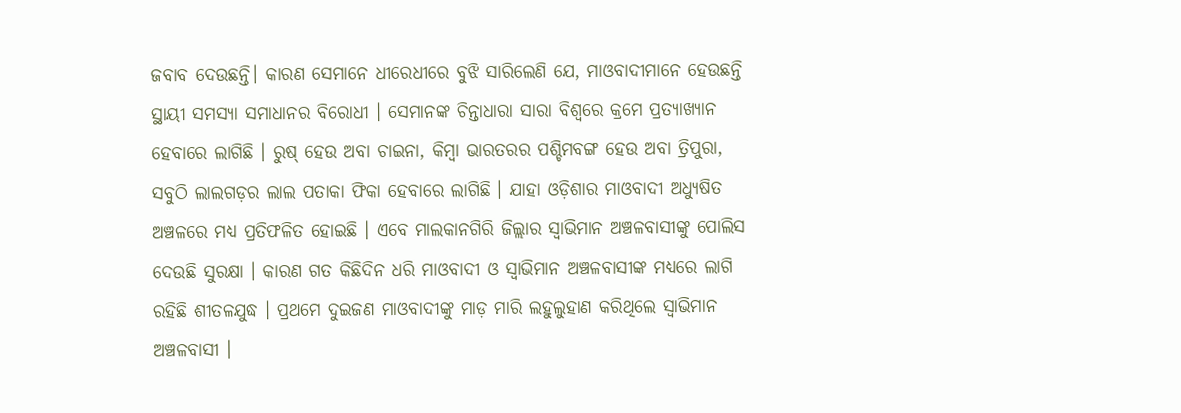ଜବାବ ଦେଉଛନ୍ତି। କାରଣ ସେମାନେ ଧୀରେଧୀରେ ବୁଝି ସାରିଲେଣି ଯେ, ମାଓବାଦୀମାନେ ହେଉଛନ୍ତି ସ୍ଥାୟୀ ସମସ୍ୟା ସମାଧାନର ବିରୋଧୀ । ସେମାନଙ୍କ ଚିନ୍ତାଧାରା ସାରା ବିଶ୍ୱରେ କ୍ରମେ ପ୍ରତ୍ୟାଖ୍ୟାନ ହେବାରେ ଲାଗିଛି । ରୁଷ୍ ହେଉ ଅବା ଚାଇନା, କିମ୍ବା ଭାରତରର ପଶ୍ଚିମବଙ୍ଗ ହେଉ ଅବା ତ୍ରିପୁରା,  ସବୁଠି ଲାଲଗଡ଼ର ଲାଲ ପତାକା ଫିକା ହେବାରେ ଲାଗିଛି । ଯାହା ଓଡ଼ିଶାର ମାଓବାଦୀ ଅଧ୍ୟୁଷିତ ଅଞ୍ଚଳରେ ମଧ୍ୟ ପ୍ରତିଫଳିତ ହୋଇଛି । ଏବେ ମାଲକାନଗିରି ଜିଲ୍ଲାର ସ୍ୱାଭିମାନ ଅଞ୍ଚଳବାସୀଙ୍କୁ ପୋଲିସ ଦେଉଛି ସୁରକ୍ଷା । କାରଣ ଗତ କିଛିଦିନ ଧରି ମାଓବାଦୀ ଓ ସ୍ୱାଭିମାନ ଅଞ୍ଚଳବାସୀଙ୍କ ମଧ୍ୟରେ ଲାଗି ରହିଛି ଶୀତଳଯୁଦ୍ଧ । ପ୍ରଥମେ ଦୁଇଜଣ ମାଓବାଦୀଙ୍କୁ ମାଡ଼ ମାରି ଲହୁଲୁହାଣ କରିଥିଲେ ସ୍ୱାଭିମାନ ଅଞ୍ଚଳବାସୀ ।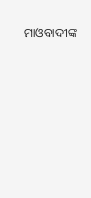ମାଓବାଦୀଙ୍କ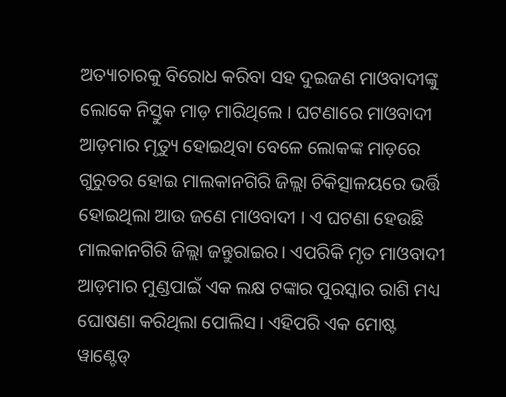ଅତ୍ୟାଚାରକୁ ବିରୋଧ କରିବା ସହ ଦୁଇଜଣ ମାଓବାଦୀଙ୍କୁ ଲୋକେ ନିସ୍ତୁକ ମାଡ଼ ମାରିଥିଲେ । ଘଟଣାରେ ମାଓବାଦୀ ଆଡ଼ମାର ମୃତ୍ୟୁ ହୋଇଥିବା ବେଳେ ଲୋକଙ୍କ ମାଡ଼ରେ ଗୁରୁତର ହୋଇ ମାଲକାନଗିରି ଜିଲ୍ଲା ଚିକିତ୍ସାଳୟରେ ଭର୍ତ୍ତି ହୋଇଥିଲା ଆଉ ଜଣେ ମାଓବାଦୀ । ଏ ଘଟଣା ହେଉଛି ମାଲକାନଗିରି ଜିଲ୍ଲା ଜନ୍ତୁରାଇର। ଏପରିକି ମୃତ ମାଓବାଦୀ ଆଡ଼ମାର ମୁଣ୍ଡପାଇଁ ଏକ ଲକ୍ଷ ଟଙ୍କାର ପୁରସ୍କାର ରାଶି ମଧ୍ୟ ଘୋଷଣା କରିଥିଲା ପୋଲିସ। ଏହିପରି ଏକ ମୋଷ୍ଟ ୱାଣ୍ଟେଡ୍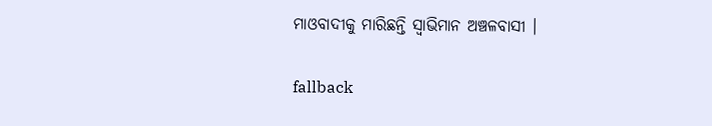ମାଓବାଦୀକୁ ମାରିଛନ୍ତି ସ୍ୱାଭିମାନ ଅଞ୍ଚଳବାସୀ ।

fallback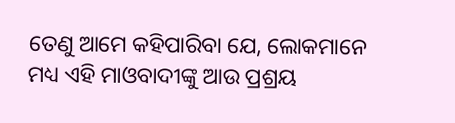ତେଣୁ ଆମେ କହିପାରିବା ଯେ, ଲୋକମାନେ ମଧ୍ୟ ଏହି ମାଓବାଦୀଙ୍କୁ ଆଉ ପ୍ରଶ୍ରୟ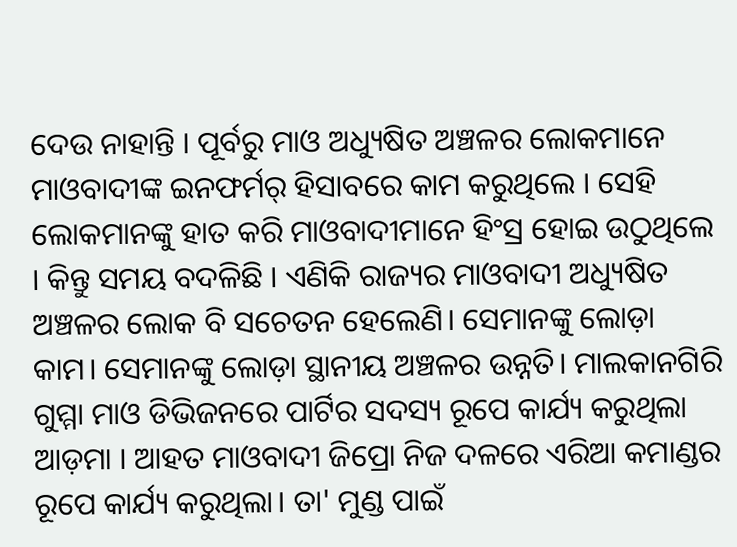ଦେଉ ନାହାନ୍ତି । ପୂର୍ବରୁ ମାଓ ଅଧ୍ୟୁଷିତ ଅଞ୍ଚଳର ଲୋକମାନେ ମାଓବାଦୀଙ୍କ ଇନଫର୍ମର୍ ହିସାବରେ କାମ କରୁଥିଲେ । ସେହି ଲୋକମାନଙ୍କୁ ହାତ କରି ମାଓବାଦୀମାନେ ହିଂସ୍ର ହୋଇ ଉଠୁଥିଲେ । କିନ୍ତୁ ସମୟ ବଦଳିଛି । ଏଣିକି ରାଜ୍ୟର ମାଓବାଦୀ ଅଧ୍ୟୁଷିତ ଅଞ୍ଚଳର ଲୋକ ବି ସଚେତନ ହେଲେଣି। ସେମାନଙ୍କୁ ଲୋଡ଼ା କାମ। ସେମାନଙ୍କୁ ଲୋଡ଼ା ସ୍ଥାନୀୟ ଅଞ୍ଚଳର ଉନ୍ନତି। ମାଲକାନଗିରି ଗୁମ୍ମା ମାଓ ଡିଭିଜନରେ ପାର୍ଟିର ସଦସ୍ୟ ରୂପେ କାର୍ଯ୍ୟ କରୁଥିଲା ଆଡ଼ମା । ଆହତ ମାଓବାଦୀ ଜିପ୍ରୋ ନିଜ ଦଳରେ ଏରିଆ କମାଣ୍ଡର ରୂପେ କାର୍ଯ୍ୟ କରୁଥିଲା। ତା' ମୁଣ୍ଡ ପାଇଁ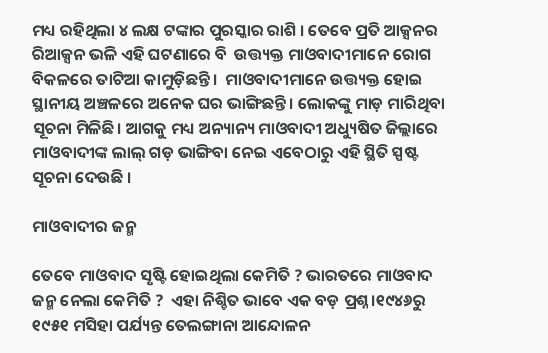ମଧ୍ୟ ରହିଥିଲା ୪ ଲକ୍ଷ ଟଙ୍କାର ପୁରସ୍କାର ରାଶି । ତେବେ ପ୍ରତି ଆକ୍ସନର ରିଆକ୍ସନ ଭଳି ଏହି ଘଟଣାରେ ବି  ଉତ୍ତ୍ୟକ୍ତ ମାଓବାଦୀମାନେ ରୋଗ ବିକଳରେ ତାଟିଆ କାମୁଡ଼ିଛନ୍ତି ।  ମାଓବାଦୀମାନେ ଉତ୍ତ୍ୟକ୍ତ ହୋଇ ସ୍ଥାନୀୟ ଅଞ୍ଚଳରେ ଅନେକ ଘର ଭାଙ୍ଗିଛନ୍ତି । ଲୋକଙ୍କୁ ମାଡ଼ ମାରିଥିବା ସୂଚନା ମିଳିଛି। ଆଗକୁ ମଧ୍ୟ ଅନ୍ୟାନ୍ୟ ମାଓବାଦୀ ଅଧ୍ୟୁଷିତ ଜିଲ୍ଲାରେ ମାଓବାଦୀଙ୍କ ଲାଲ୍ ଗଡ଼ ଭାଙ୍ଗିବା ନେଇ ଏବେଠାରୁ ଏହି ସ୍ଥିତି ସ୍ପଷ୍ଟ ସୂଚନା ଦେଉଛି ।

ମାଓବାଦୀର ଜନ୍ମ

ତେବେ ମାଓବାଦ ସୃଷ୍ଟି ହୋଇଥିଲା କେମିତି ? ଭାରତରେ ମାଓବାଦ ଜନ୍ମ ନେଲା କେମିତି ?  ଏହା ନିଶ୍ଚିତ ଭାବେ ଏକ ବଡ଼ ପ୍ରଶ୍ନ।୧୯୪୬ରୁ ୧୯୫୧ ମସିହା ପର୍ଯ୍ୟନ୍ତ ତେଲଙ୍ଗାନା ଆନ୍ଦୋଳନ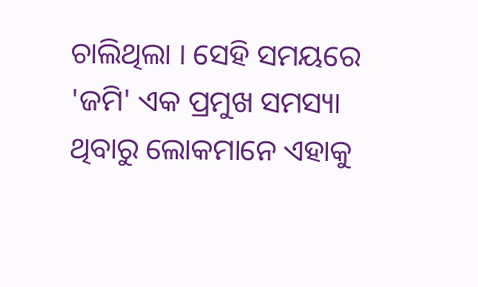ଚାଲିଥିଲା । ସେହି ସମୟରେ 'ଜମି' ଏକ ପ୍ରମୁଖ ସମସ୍ୟା ଥିବାରୁ ଲୋକମାନେ ଏହାକୁ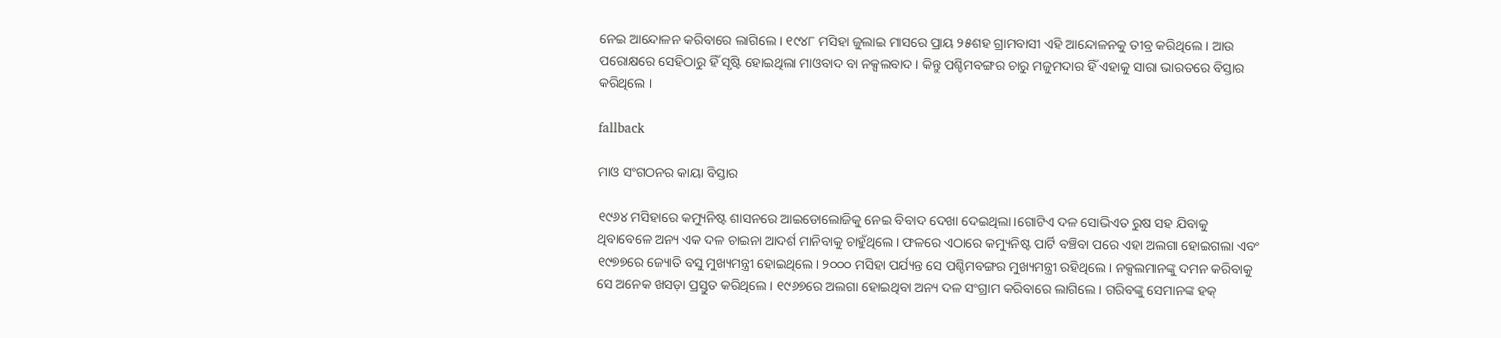ନେଇ ଆନ୍ଦୋଳନ କରିବାରେ ଲାଗିଲେ । ୧୯୪୮ ମସିହା ଜୁଲାଇ ମାସରେ ପ୍ରାୟ ୨୫ଶହ ଗ୍ରାମବାସୀ ଏହି ଆନ୍ଦୋଳନକୁ ତୀବ୍ର କରିଥିଲେ । ଆଉ ପରୋକ୍ଷରେ ସେହିଠାରୁ ହିଁ ସୃଷ୍ଟି ହୋଇଥିଲା ମାଓବାଦ ବା ନକ୍ସଲବାଦ । କିନ୍ତୁ ପଶ୍ଚିମବଙ୍ଗର ଚାରୁ ମଜୁମଦାର ହିଁ ଏହାକୁ ସାରା ଭାରତରେ ବିସ୍ତାର କରିଥିଲେ ।

fallback

ମାଓ ସଂଗଠନର କାୟା ବିସ୍ତାର

୧୯୬୪ ମସିହାରେ କମ୍ୟୁନିଷ୍ଟ ଶାସନରେ ଆଇଡୋଲୋଜିକୁ ନେଇ ବିବାଦ ଦେଖା ଦେଇଥିଲା।ଗୋଟିଏ ଦଳ ସୋଭିଏତ ରୁଷ ସହ ଯିବାକୁ ଥିବାବେଳେ ଅନ୍ୟ ଏକ ଦଳ ଚାଇନା ଆଦର୍ଶ ମାନିବାକୁ ଚାହୁଁଥିଲେ। ଫଳରେ ଏଠାରେ କମ୍ୟୁନିଷ୍ଟ ପାର୍ଟି ବଞ୍ଚିବା ପରେ ଏହା ଅଲଗା ହୋଇଗଲା ଏବଂ ୧୯୭୭ରେ ଜ୍ୟୋତି ବସୁ ମୁଖ୍ୟମନ୍ତ୍ରୀ ହୋଇଥିଲେ। ୨୦୦୦ ମସିହା ପର୍ଯ୍ୟନ୍ତ ସେ ପଶ୍ଚିମବଙ୍ଗର ମୁଖ୍ୟମନ୍ତ୍ରୀ ରହିଥିଲେ । ନକ୍ସଲମାନଙ୍କୁ ଦମନ କରିବାକୁ ସେ ଅନେକ ଖସଡ଼ା ପ୍ରସ୍ତୁତ କରିଥିଲେ । ୧୯୬୭ରେ ଅଲଗା ହୋଇଥିବା ଅନ୍ୟ ଦଳ ସଂଗ୍ରାମ କରିବାରେ ଲାଗିଲେ । ଗରିବଙ୍କୁ ସେମାନଙ୍କ ହକ୍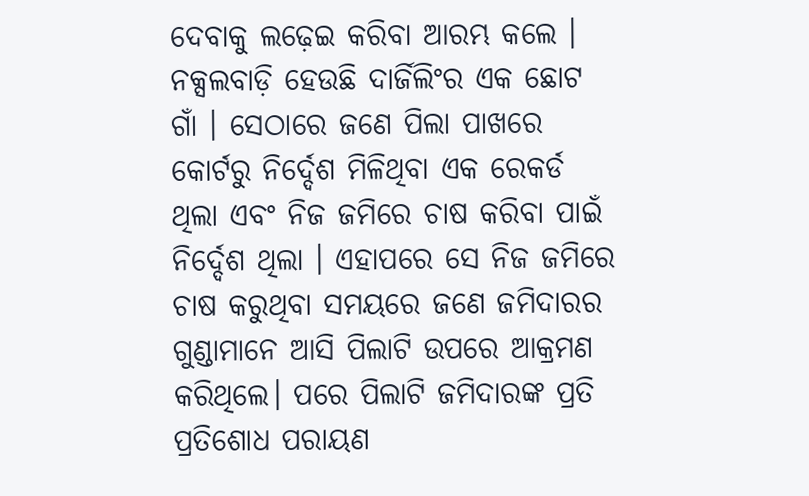ଦେବାକୁ ଲଢ଼େଇ କରିବା ଆରମ୍ଭ କଲେ । ନକ୍ସଲବାଡ଼ି ହେଉଛି ଦାର୍ଜିଲିଂର ଏକ ଛୋଟ ଗାଁ । ସେଠାରେ ଜଣେ ପିଲା ପାଖରେ କୋର୍ଟରୁ ନିର୍ଦ୍ଦେଶ ମିଳିଥିବା ଏକ ରେକର୍ଡ ଥିଲା ଏବଂ ନିଜ ଜମିରେ ଚାଷ କରିବା ପାଇଁ ନିର୍ଦ୍ଦେଶ ଥିଲା । ଏହାପରେ ସେ ନିଜ ଜମିରେ ଚାଷ କରୁଥିବା ସମୟରେ ଜଣେ ଜମିଦାରର ଗୁଣ୍ଡାମାନେ ଆସି ପିଲାଟି ଉପରେ ଆକ୍ରମଣ କରିଥିଲେ। ପରେ ପିଲାଟି ଜମିଦାରଙ୍କ ପ୍ରତି  ପ୍ରତିଶୋଧ ପରାୟଣ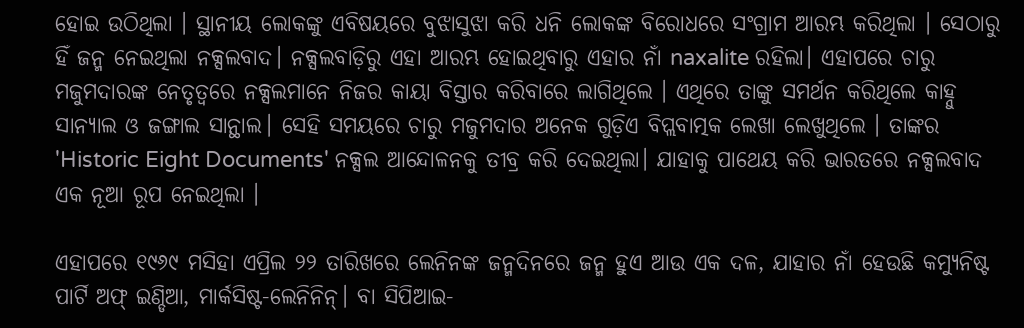ହୋଇ ଉଠିଥିଲା । ସ୍ଥାନୀୟ ଲୋକଙ୍କୁ ଏବିଷୟରେ ବୁଝାସୁଝା କରି ଧନି ଲୋକଙ୍କ ବିରୋଧରେ ସଂଗ୍ରାମ ଆରମ୍ଭ କରିଥିଲା । ସେଠାରୁ ହିଁ ଜନ୍ମ ନେଇଥିଲା ନକ୍ସଲବାଦ। ନକ୍ସଲବାଡ଼ିରୁ ଏହା ଆରମ୍ଭ ହୋଇଥିବାରୁ ଏହାର ନାଁ naxalite ରହିଲା। ଏହାପରେ ଚାରୁ ମଜୁମଦାରଙ୍କ ନେତୃତ୍ୱରେ ନକ୍ସଲମାନେ ନିଜର କାୟା ବିସ୍ତାର କରିବାରେ ଲାଗିଥିଲେ । ଏଥିରେ ତାଙ୍କୁ ସମର୍ଥନ କରିଥିଲେ କାହ୍ନୁ ସାନ୍ୟାଲ ଓ ଜଙ୍ଗାଲ ସାନ୍ଥାଲ। ସେହି ସମୟରେ ଚାରୁ ମଜୁମଦାର ଅନେକ ଗୁଡ଼ିଏ ବିପ୍ଲବାତ୍ମକ ଲେଖା ଲେଖୁଥିଲେ । ତାଙ୍କର 'Historic Eight Documents' ନକ୍ସଲ ଆନ୍ଦୋଳନକୁ ତୀବ୍ର କରି ଦେଇଥିଲା। ଯାହାକୁ ପାଥେୟ କରି ଭାରତରେ ନକ୍ସଲବାଦ ଏକ ନୂଆ ରୂପ ନେଇଥିଲା ।

ଏହାପରେ ୧୯୬୯ ମସିହା ଏପ୍ରିଲ ୨୨ ତାରିଖରେ ଲେନିନଙ୍କ ଜନ୍ମଦିନରେ ଜନ୍ମ ହୁଏ ଆଉ ଏକ ଦଳ, ଯାହାର ନାଁ ହେଉଛି କମ୍ୟୁନିଷ୍ଟ ପାର୍ଟି ଅଫ୍ ଇଣ୍ଡିଆ, ମାର୍କସିଷ୍ଟ-ଲେନିନିନ୍। ବା ସିପିଆଇ-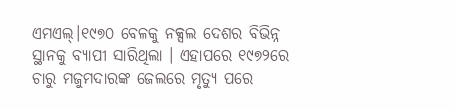ଏମଏଲ୍।୧୯୭୦ ବେଳକୁ ନକ୍ସଲ ଦେଶର ବିଭିନ୍ନ ସ୍ଥାନକୁ ବ୍ୟାପୀ ସାରିଥିଲା । ଏହାପରେ ୧୯୭୨ରେ ଚାରୁ ମଜୁମଦାରଙ୍କ ଜେଲରେ ମୃତ୍ୟୁ ପରେ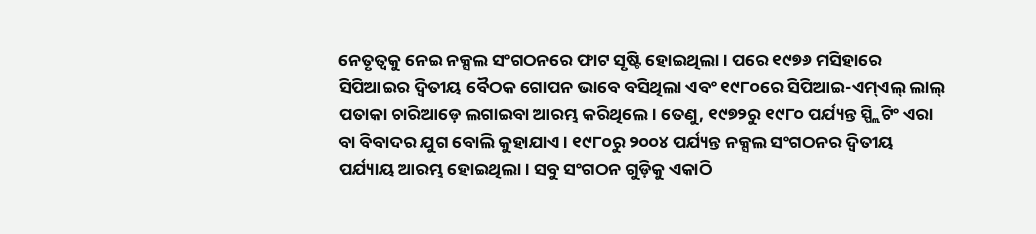ନେତୃତ୍ୱକୁ ନେଇ ନକ୍ସଲ ସଂଗଠନରେ ଫାଟ ସୃଷ୍ଟି ହୋଇଥିଲା । ପରେ ୧୯୭୬ ମସିହାରେ ସିପିଆଇର ଦ୍ୱିତୀୟ ବୈଠକ ଗୋପନ ଭାବେ ବସିଥିଲା ଏବଂ ୧୯୮୦ରେ ସିପିଆଇ-ଏମ୍ଏଲ୍ ଲାଲ୍ ପତାକା ଚାରିଆଡ଼େ ଲଗାଇବା ଆରମ୍ଭ କରିଥିଲେ। ତେଣୁ, ୧୯୭୨ରୁ ୧୯୮୦ ପର୍ଯ୍ୟନ୍ତ ସ୍ପ୍ଲିଟିଂ ଏରା ବା ବିବାଦର ଯୁଗ ବୋଲି କୁହାଯାଏ। ୧୯୮୦ରୁ ୨୦୦୪ ପର୍ଯ୍ୟନ୍ତ ନକ୍ସଲ ସଂଗଠନର ଦ୍ୱିତୀୟ ପର୍ଯ୍ୟାୟ ଆରମ୍ଭ ହୋଇଥିଲା। ସବୁ ସଂଗଠନ ଗୁଡ଼ିକୁ ଏକାଠି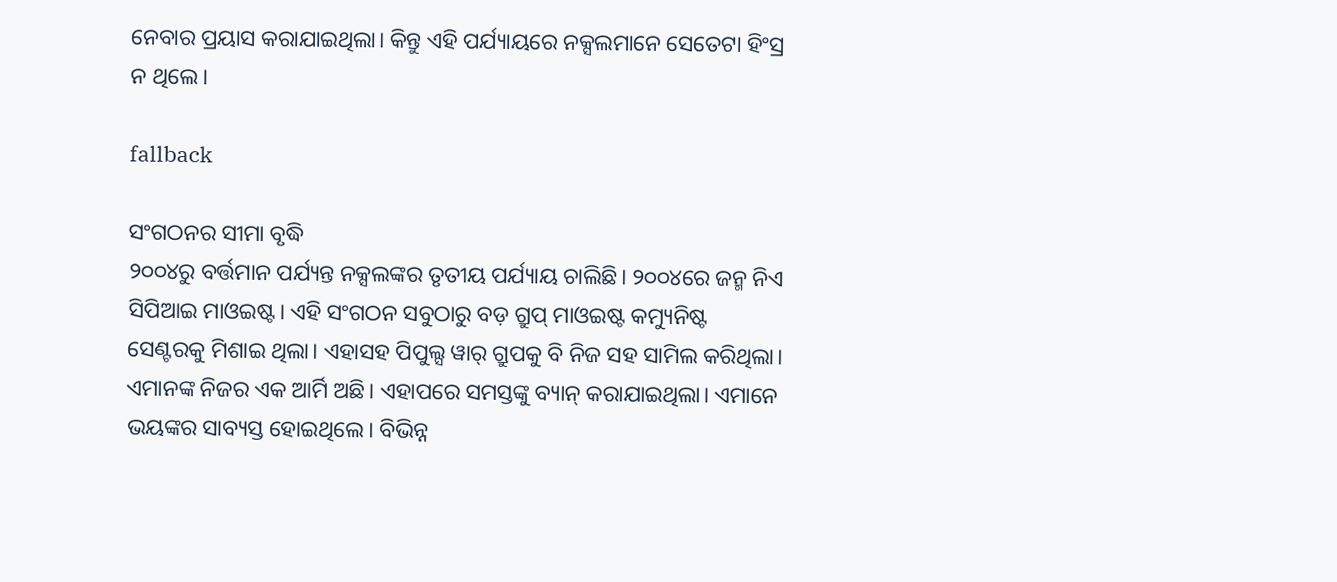ନେବାର ପ୍ରୟାସ କରାଯାଇଥିଲା। କିନ୍ତୁ ଏହି ପର୍ଯ୍ୟାୟରେ ନକ୍ସଲମାନେ ସେତେଟା ହିଂସ୍ର ନ ଥିଲେ।

fallback

ସଂଗଠନର ସୀମା ବୃଦ୍ଧି
୨୦୦୪ରୁ ବର୍ତ୍ତମାନ ପର୍ଯ୍ୟନ୍ତ ନକ୍ସଲଙ୍କର ତୃତୀୟ ପର୍ଯ୍ୟାୟ ଚାଲିଛି। ୨୦୦୪ରେ ଜନ୍ମ ନିଏ ସିପିଆଇ ମାଓଇଷ୍ଟ। ଏହି ସଂଗଠନ ସବୁଠାରୁ ବଡ଼ ଗ୍ରୁପ୍ ମାଓଇଷ୍ଟ କମ୍ୟୁନିଷ୍ଟ ସେଣ୍ଟରକୁ ମିଶାଇ ଥିଲା। ଏହାସହ ପିପୁଲ୍ସ ୱାର୍ ଗ୍ରୁପକୁ ବି ନିଜ ସହ ସାମିଲ କରିଥିଲା। ଏମାନଙ୍କ ନିଜର ଏକ ଆର୍ମି ଅଛି। ଏହାପରେ ସମସ୍ତଙ୍କୁ ବ୍ୟାନ୍ କରାଯାଇଥିଲା। ଏମାନେ ଭୟଙ୍କର ସାବ୍ୟସ୍ତ ହୋଇଥିଲେ। ବିଭିନ୍ନ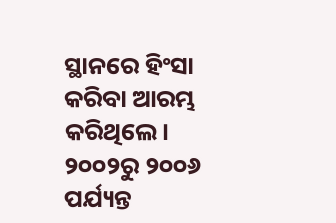ସ୍ଥାନରେ ହିଂସା କରିବା ଆରମ୍ଭ କରିଥିଲେ। ୨୦୦୨ରୁ ୨୦୦୬ ପର୍ଯ୍ୟନ୍ତ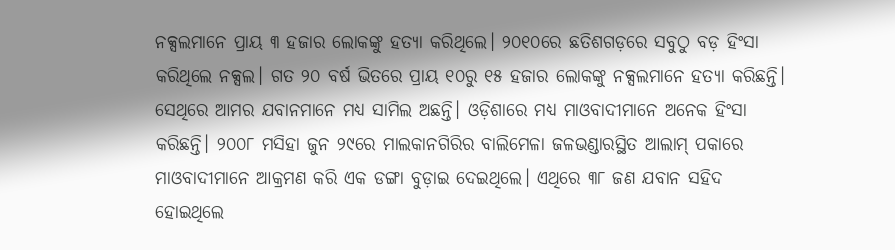ନକ୍ସଲମାନେ ପ୍ରାୟ ୩ ହଜାର ଲୋକଙ୍କୁ ହତ୍ୟା କରିଥିଲେ। ୨୦୧୦ରେ ଛତିଶଗଡ଼ରେ ସବୁଠୁ ବଡ଼ ହିଂସା କରିଥିଲେ ନକ୍ସଲ। ଗତ ୨୦ ବର୍ଷ ଭିତରେ ପ୍ରାୟ ୧୦ରୁ ୧୫ ହଜାର ଲୋକଙ୍କୁ ନକ୍ସଲମାନେ ହତ୍ୟା କରିଛନ୍ତି। ସେଥିରେ ଆମର ଯବାନମାନେ ମଧ୍ୟ ସାମିଲ ଅଛନ୍ତି। ଓଡ଼ିଶାରେ ମଧ୍ୟ ମାଓବାଦୀମାନେ ଅନେକ ହିଂସା କରିଛନ୍ତି। ୨୦୦୮ ମସିହା ଜୁନ ୨୯ରେ ମାଲକାନଗିରିର ବାଲିମେଳା ଜଳଭଣ୍ଡାରସ୍ଥିତ ଆଲାମ୍ ପକାରେ ମାଓବାଦୀମାନେ ଆକ୍ରମଣ କରି ଏକ ଡଙ୍ଗା ବୁଡ଼ାଇ ଦେଇଥିଲେ। ଏଥିରେ ୩୮ ଜଣ ଯବାନ ସହିଦ ହୋଇଥିଲେ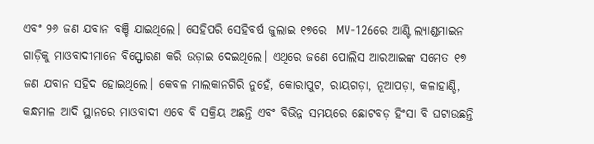ଏବଂ ୨୬ ଜଣ ଯବାନ ବଞ୍ଚି ଯାଇଥିଲେ। ସେହିପରି ସେହିବର୍ଷ ଜୁଲାଇ ୧୭ରେ  MV-126ରେ ଆଣ୍ଟି ଲ୍ୟାଣ୍ଡମାଇନ ଗାଡ଼ିକୁ ମାଓବାଦୀମାନେ ବିସ୍ଫୋରଣ କରି ଉଡ଼ାଇ ଦେଇଥିଲେ। ଏଥିରେ ଜଣେ ପୋଲିସ ଆରଆଇଙ୍କ ସମେତ ୧୭ ଜଣ ଯବାନ ସହିଦ ହୋଇଥିଲେ। କେବଳ ମାଲକାନଗିରି ନୁହେଁ, କୋରାପୁଟ, ରାୟଗଡ଼ା, ନୂଆପଡ଼ା, କଳାହାଣ୍ଡି, କନ୍ଧମାଳ ଆଦି ସ୍ଥାନରେ ମାଓବାଦୀ ଏବେ ବି ସକ୍ରିୟ ଅଛନ୍ତି ଏବଂ ବିଭିନ୍ନ ସମୟରେ ଛୋଟବଡ଼ ହିଂସା ବି ଘଟାଉଛନ୍ତି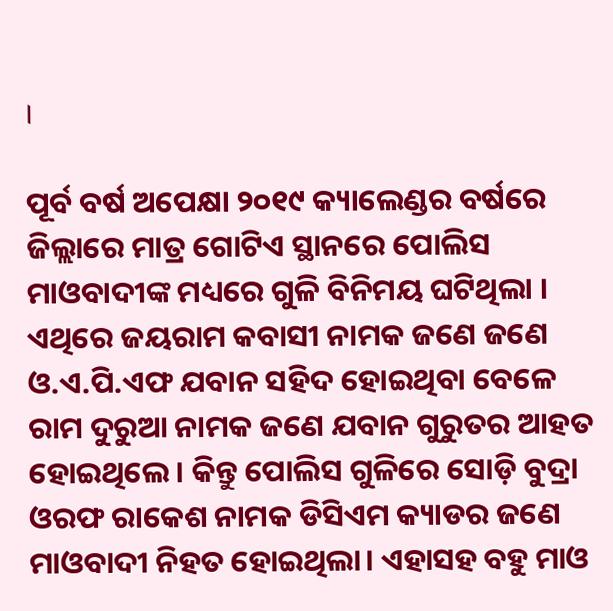।

ପୂର୍ବ ବର୍ଷ ଅପେକ୍ଷା ୨୦୧୯ କ୍ୟାଲେଣ୍ଡର ବର୍ଷରେ ଜିଲ୍ଲାରେ ମାତ୍ର ଗୋଟିଏ ସ୍ଥାନରେ ପୋଲିସ ମାଓବାଦୀଙ୍କ ମଧ୍ୟରେ ଗୁଳି ବିନିମୟ ଘଟିଥିଲା । ଏଥିରେ ଜୟରାମ କବାସୀ ନାମକ ଜଣେ ଜଣେ ଓ.ଏ.ପି.ଏଫ ଯବାନ ସହିଦ ହୋଇଥିବା ବେଳେ ରାମ ଦୁରୁଆ ନାମକ ଜଣେ ଯବାନ ଗୁରୁତର ଆହତ ହୋଇଥିଲେ। କିନ୍ତୁ ପୋଲିସ ଗୁଳିରେ ସୋଡ଼ି ବୁଦ୍ରା ଓରଫ ରାକେଶ ନାମକ ଡିସିଏମ କ୍ୟାଡର ଜଣେ ମାଓବାଦୀ ନିହତ ହୋଇଥିଲା। ଏହାସହ ବହୁ ମାଓ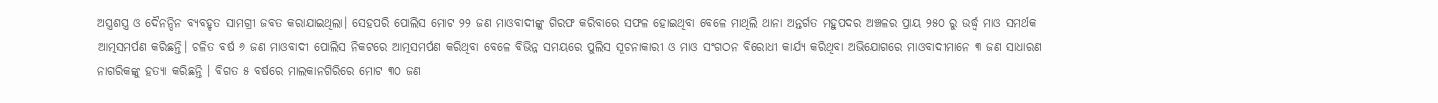ଅସ୍ତ୍ରଶସ୍ତ୍ର ଓ ଦୈନନ୍ଦିନ ବ୍ୟବହୃତ ସାମଗ୍ରୀ ଜବତ କରାଯାଇଥିଲା। ସେହପରି ପୋଲିସ ମୋଟ ୨୨ ଜଣ ମାଓବାଦୀଙ୍କୁ ଗିରଫ କରିବାରେ ସଫଳ ହୋଇଥିବା ବେଳେ ମାଥିଲି ଥାନା ଅନ୍ତର୍ଗତ ମହୁପଦର ଅଞ୍ଚଳର ପ୍ରାୟ ୨୫୦ ରୁ ଉର୍ଦ୍ଧ୍ୱ ମାଓ ସମର୍ଥକ ଆତ୍ମସମର୍ପଣ କରିଛନ୍ତି। ଚଳିତ ବର୍ଷ ୬ ଜଣ ମାଓବାଦୀ ପୋଲିସ ନିକଟରେ ଆତ୍ମସମର୍ପଣ କରିଥିବା ବେଳେ ବିଭିନ୍ନ ସମୟରେ ପୁଲିସ ସୂଚନାକାରୀ ଓ ମାଓ ସଂଗଠନ ବିରୋଧୀ କାର୍ଯ୍ୟ କରିଥିବା ଅଭିଯୋଗରେ ମାଓବାଦୀମାନେ ୩ ଜଣ ସାଧାରଣ ନାଗରିକଙ୍କୁ ହତ୍ୟା କରିଛନ୍ତି । ବିଗତ ୫ ବର୍ଷରେ ମାଲକାନଗିରିରେ ମୋଟ ୩୦ ଜଣ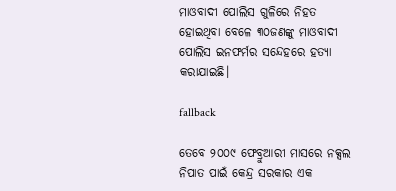ମାଓବାଦୀ ପୋଲିସ ଗୁଳିରେ ନିହତ ହୋଇଥିବା ବେଳେ ୩୦ଜଣଙ୍କୁ ମାଓବାଦୀ ପୋଲିସ ଇନଫର୍ମର ସନ୍ଦେହରେ ହତ୍ୟା କରାଯାଇଛି।

fallback

ତେବେ ୨୦୦୯ ଫେବ୍ରୁଆରୀ ମାସରେ ନକ୍ସଲ ନିପାତ ପାଇଁ କେନ୍ଦ୍ର ସରକାର ଏକ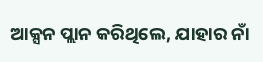ଆକ୍ସନ ପ୍ଲାନ କରିଥିଲେ, ଯାହାର ନାଁ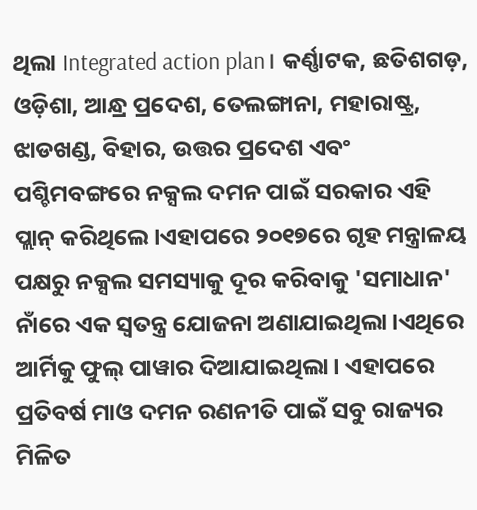ଥିଲା Integrated action plan। କର୍ଣ୍ଣାଟକ, ଛତିଶଗଡ଼, ଓଡ଼ିଶା, ଆନ୍ଧ୍ର ପ୍ରଦେଶ, ତେଲଙ୍ଗାନା, ମହାରାଷ୍ଟ୍ର, ଝାଡଖଣ୍ଡ, ବିହାର, ଉତ୍ତର ପ୍ରଦେଶ ଏବଂ ପଶ୍ଚିମବଙ୍ଗରେ ନକ୍ସଲ ଦମନ ପାଇଁ ସରକାର ଏହି ପ୍ଲାନ୍ କରିଥିଲେ।ଏହାପରେ ୨୦୧୭ରେ ଗୃହ ମନ୍ତ୍ରାଳୟ ପକ୍ଷରୁ ନକ୍ସଲ ସମସ୍ୟାକୁ ଦୂର କରିବାକୁ 'ସମାଧାନ' ନାଁରେ ଏକ ସ୍ୱତନ୍ତ୍ର ଯୋଜନା ଅଣାଯାଇଥିଲା।ଏଥିରେ ଆର୍ମିକୁ ଫୁଲ୍ ପାୱାର ଦିଆଯାଇଥିଲା। ଏହାପରେ ପ୍ରତିବର୍ଷ ମାଓ ଦମନ ରଣନୀତି ପାଇଁ ସବୁ ରାଜ୍ୟର ମିଳିତ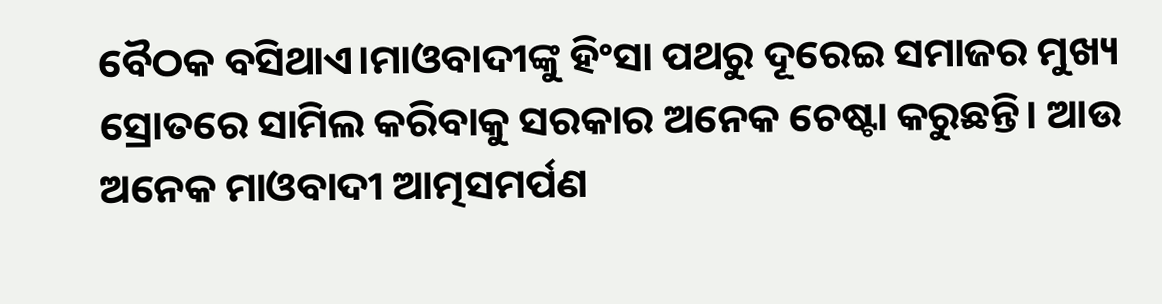ବୈଠକ ବସିଥାଏ।ମାଓବାଦୀଙ୍କୁ ହିଂସା ପଥରୁ ଦୂରେଇ ସମାଜର ମୁଖ୍ୟ ସ୍ରୋତରେ ସାମିଲ କରିବାକୁ ସରକାର ଅନେକ ଚେଷ୍ଟା କରୁଛନ୍ତି। ଆଉ ଅନେକ ମାଓବାଦୀ ଆତ୍ମସମର୍ପଣ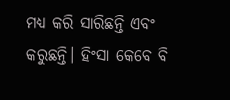ମଧ୍ୟ କରି ସାରିଛନ୍ତି ଏବଂ କରୁଛନ୍ତି। ହିଂସା କେବେ ବି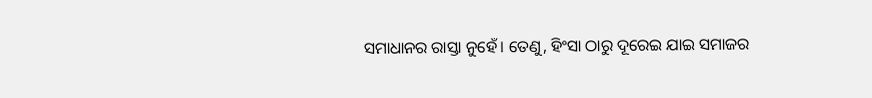ସମାଧାନର ରାସ୍ତା ନୁହେଁ। ତେଣୁ, ହିଂସା ଠାରୁ ଦୂରେଇ ଯାଇ ସମାଜର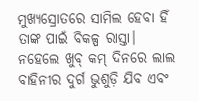ମୁଖ୍ୟସ୍ରୋତରେ ସାମିଲ ହେବା ହିଁ ତାଙ୍କ ପାଇଁ ବିକଳ୍ପ ରାସ୍ତା। ନହେଲେ ଖୁବ୍ କମ୍ ଦିନରେ ଲାଲ ବାହିନୀର ଦୁର୍ଗ ଭୁଶୁଡ଼ି ଯିବ ଏବଂ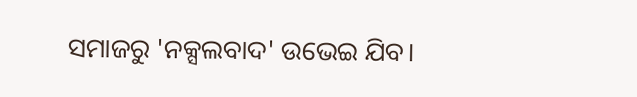ସମାଜରୁ 'ନକ୍ସଲବାଦ' ଉଭେଇ ଯିବ।